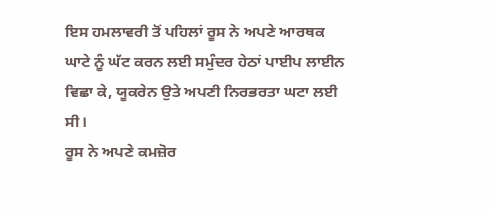ਇਸ ਹਮਲਾਵਰੀ ਤੋਂ ਪਹਿਲਾਂ ਰੂਸ ਨੇ ਅਪਣੇ ਆਰਥਕ ਘਾਟੇ ਨੂੰ ਘੱਟ ਕਰਨ ਲਈ ਸਮੁੰਦਰ ਹੇਠਾਂ ਪਾਈਪ ਲਾਈਨ ਵਿਛਾ ਕੇ, ਯੂਕਰੇਨ ਉਤੇ ਅਪਣੀ ਨਿਰਭਰਤਾ ਘਟਾ ਲਈ ਸੀ।
ਰੂਸ ਨੇ ਅਪਣੇ ਕਮਜ਼ੋਰ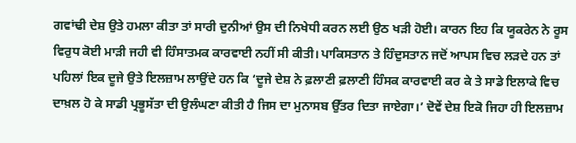ਗਵਾਂਢੀ ਦੇਸ਼ ਉਤੇ ਹਮਲਾ ਕੀਤਾ ਤਾਂ ਸਾਰੀ ਦੁਨੀਆਂ ਉਸ ਦੀ ਨਿਖੇਧੀ ਕਰਨ ਲਈ ਉਠ ਖੜੀ ਹੋਈ। ਕਾਰਨ ਇਹ ਕਿ ਯੂਕਰੇਨ ਨੇ ਰੂਸ ਵਿਰੁਧ ਕੋਈ ਮਾੜੀ ਜਹੀ ਵੀ ਹਿੰਸਾਤਮਕ ਕਾਰਵਾਈ ਨਹੀਂ ਸੀ ਕੀਤੀ। ਪਾਕਿਸਤਾਨ ਤੇ ਹਿੰਦੁਸਤਾਨ ਜਦੋਂ ਆਪਸ ਵਿਚ ਲੜਦੇ ਹਨ ਤਾਂ ਪਹਿਲਾਂ ਇਕ ਦੂਜੇ ਉਤੇ ਇਲਜ਼ਾਮ ਲਾਉਂਦੇ ਹਨ ਕਿ ‘ਦੂਜੇ ਦੇਸ਼ ਨੇ ਫ਼ਲਾਣੀ ਫ਼ਲਾਣੀ ਹਿੰਸਕ ਕਾਰਵਾਈ ਕਰ ਕੇ ਤੇ ਸਾਡੇ ਇਲਾਕੇ ਵਿਚ ਦਾਖ਼ਲ ਹੋ ਕੇ ਸਾਡੀ ਪ੍ਰਭੂਸੱਤਾ ਦੀ ਉਲੰਘਣਾ ਕੀਤੀ ਹੈ ਜਿਸ ਦਾ ਮੁਨਾਸਬ ਉੱਤਰ ਦਿਤਾ ਜਾਏਗਾ।’ ਦੋਵੇਂ ਦੇਸ਼ ਇਕੋ ਜਿਹਾ ਹੀ ਇਲਜ਼ਾਮ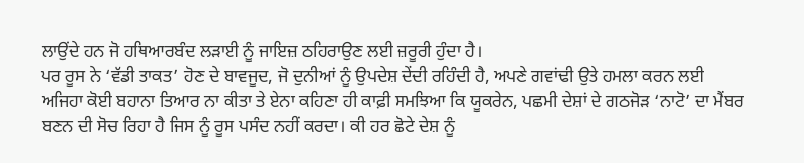ਲਾਉਂਦੇ ਹਨ ਜੋ ਹਥਿਆਰਬੰਦ ਲੜਾਈ ਨੂੰ ਜਾਇਜ਼ ਠਹਿਰਾਉਣ ਲਈ ਜ਼ਰੂਰੀ ਹੁੰਦਾ ਹੈ।
ਪਰ ਰੂਸ ਨੇ ‘ਵੱਡੀ ਤਾਕਤ’ ਹੋਣ ਦੇ ਬਾਵਜੂਦ, ਜੋ ਦੁਨੀਆਂ ਨੂੰ ਉਪਦੇਸ਼ ਦੇਂਦੀ ਰਹਿੰਦੀ ਹੈ, ਅਪਣੇ ਗਵਾਂਢੀ ਉਤੇ ਹਮਲਾ ਕਰਨ ਲਈ ਅਜਿਹਾ ਕੋਈ ਬਹਾਨਾ ਤਿਆਰ ਨਾ ਕੀਤਾ ਤੇ ਏਨਾ ਕਹਿਣਾ ਹੀ ਕਾਫ਼ੀ ਸਮਝਿਆ ਕਿ ਯੂਕਰੇਨ, ਪਛਮੀ ਦੇਸ਼ਾਂ ਦੇ ਗਠਜੋੜ ‘ਨਾਟੋ’ ਦਾ ਮੈਂਬਰ ਬਣਨ ਦੀ ਸੋਚ ਰਿਹਾ ਹੈ ਜਿਸ ਨੂੰ ਰੂਸ ਪਸੰਦ ਨਹੀਂ ਕਰਦਾ। ਕੀ ਹਰ ਛੋਟੇ ਦੇਸ਼ ਨੂੰ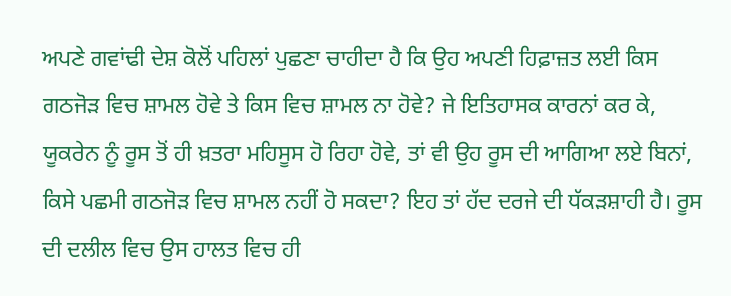ਅਪਣੇ ਗਵਾਂਢੀ ਦੇਸ਼ ਕੋਲੋਂ ਪਹਿਲਾਂ ਪੁਛਣਾ ਚਾਹੀਦਾ ਹੈ ਕਿ ਉਹ ਅਪਣੀ ਹਿਫ਼ਾਜ਼ਤ ਲਈ ਕਿਸ ਗਠਜੋੜ ਵਿਚ ਸ਼ਾਮਲ ਹੋਵੇ ਤੇ ਕਿਸ ਵਿਚ ਸ਼ਾਮਲ ਨਾ ਹੋਵੇ? ਜੇ ਇਤਿਹਾਸਕ ਕਾਰਨਾਂ ਕਰ ਕੇ, ਯੂਕਰੇਨ ਨੂੰ ਰੂਸ ਤੋਂ ਹੀ ਖ਼ਤਰਾ ਮਹਿਸੂਸ ਹੋ ਰਿਹਾ ਹੋਵੇ, ਤਾਂ ਵੀ ਉਹ ਰੂਸ ਦੀ ਆਗਿਆ ਲਏ ਬਿਨਾਂ, ਕਿਸੇ ਪਛਮੀ ਗਠਜੋੜ ਵਿਚ ਸ਼ਾਮਲ ਨਹੀਂ ਹੋ ਸਕਦਾ? ਇਹ ਤਾਂ ਹੱਦ ਦਰਜੇ ਦੀ ਧੱਕੜਸ਼ਾਹੀ ਹੈ। ਰੂਸ ਦੀ ਦਲੀਲ ਵਿਚ ਉਸ ਹਾਲਤ ਵਿਚ ਹੀ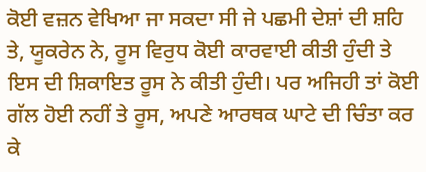ਕੋਈ ਵਜ਼ਨ ਵੇਖਿਆ ਜਾ ਸਕਦਾ ਸੀ ਜੇ ਪਛਮੀ ਦੇਸ਼ਾਂ ਦੀ ਸ਼ਹਿ ਤੇ, ਯੂਕਰੇਨ ਨੇ, ਰੂਸ ਵਿਰੁਧ ਕੋਈ ਕਾਰਵਾਈ ਕੀਤੀ ਹੁੰਦੀ ਤੇ ਇਸ ਦੀ ਸ਼ਿਕਾਇਤ ਰੂਸ ਨੇ ਕੀਤੀ ਹੁੰਦੀ। ਪਰ ਅਜਿਹੀ ਤਾਂ ਕੋਈ ਗੱਲ ਹੋਈ ਨਹੀਂ ਤੇ ਰੂਸ, ਅਪਣੇ ਆਰਥਕ ਘਾਟੇ ਦੀ ਚਿੰਤਾ ਕਰ ਕੇ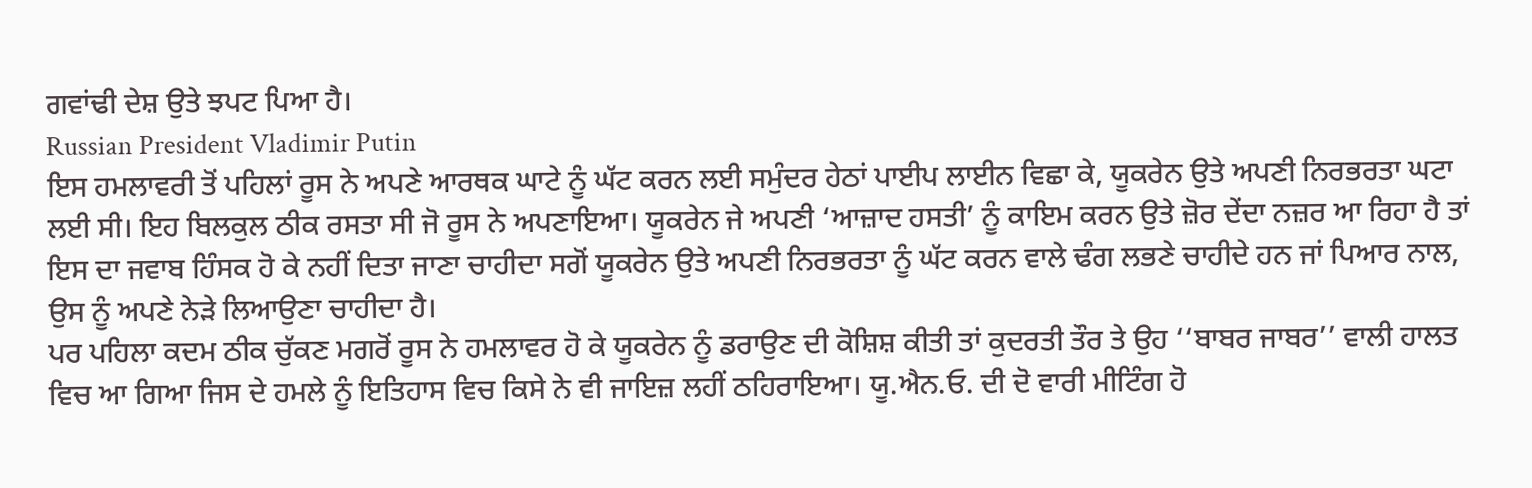ਗਵਾਂਢੀ ਦੇਸ਼ ਉਤੇ ਝਪਟ ਪਿਆ ਹੈ।
Russian President Vladimir Putin
ਇਸ ਹਮਲਾਵਰੀ ਤੋਂ ਪਹਿਲਾਂ ਰੂਸ ਨੇ ਅਪਣੇ ਆਰਥਕ ਘਾਟੇ ਨੂੰ ਘੱਟ ਕਰਨ ਲਈ ਸਮੁੰਦਰ ਹੇਠਾਂ ਪਾਈਪ ਲਾਈਨ ਵਿਛਾ ਕੇ, ਯੂਕਰੇਨ ਉਤੇ ਅਪਣੀ ਨਿਰਭਰਤਾ ਘਟਾ ਲਈ ਸੀ। ਇਹ ਬਿਲਕੁਲ ਠੀਕ ਰਸਤਾ ਸੀ ਜੋ ਰੂਸ ਨੇ ਅਪਣਾਇਆ। ਯੂਕਰੇਨ ਜੇ ਅਪਣੀ ‘ਆਜ਼ਾਦ ਹਸਤੀ’ ਨੂੰ ਕਾਇਮ ਕਰਨ ਉਤੇ ਜ਼ੋਰ ਦੇਂਦਾ ਨਜ਼ਰ ਆ ਰਿਹਾ ਹੈ ਤਾਂ ਇਸ ਦਾ ਜਵਾਬ ਹਿੰਸਕ ਹੋ ਕੇ ਨਹੀਂ ਦਿਤਾ ਜਾਣਾ ਚਾਹੀਦਾ ਸਗੋਂ ਯੂਕਰੇਨ ਉਤੇ ਅਪਣੀ ਨਿਰਭਰਤਾ ਨੂੰ ਘੱਟ ਕਰਨ ਵਾਲੇ ਢੰਗ ਲਭਣੇ ਚਾਹੀਦੇ ਹਨ ਜਾਂ ਪਿਆਰ ਨਾਲ, ਉਸ ਨੂੰ ਅਪਣੇ ਨੇੜੇ ਲਿਆਉਣਾ ਚਾਹੀਦਾ ਹੈ।
ਪਰ ਪਹਿਲਾ ਕਦਮ ਠੀਕ ਚੁੱਕਣ ਮਗਰੋਂ ਰੂਸ ਨੇ ਹਮਲਾਵਰ ਹੋ ਕੇ ਯੂਕਰੇਨ ਨੂੰ ਡਰਾਉਣ ਦੀ ਕੋਸ਼ਿਸ਼ ਕੀਤੀ ਤਾਂ ਕੁਦਰਤੀ ਤੌਰ ਤੇ ਉਹ ‘‘ਬਾਬਰ ਜਾਬਰ’’ ਵਾਲੀ ਹਾਲਤ ਵਿਚ ਆ ਗਿਆ ਜਿਸ ਦੇ ਹਮਲੇ ਨੂੰ ਇਤਿਹਾਸ ਵਿਚ ਕਿਸੇ ਨੇ ਵੀ ਜਾਇਜ਼ ਲਹੀਂ ਠਹਿਰਾਇਆ। ਯੂ.ਐਨ.ਓ. ਦੀ ਦੋ ਵਾਰੀ ਮੀਟਿੰਗ ਹੋ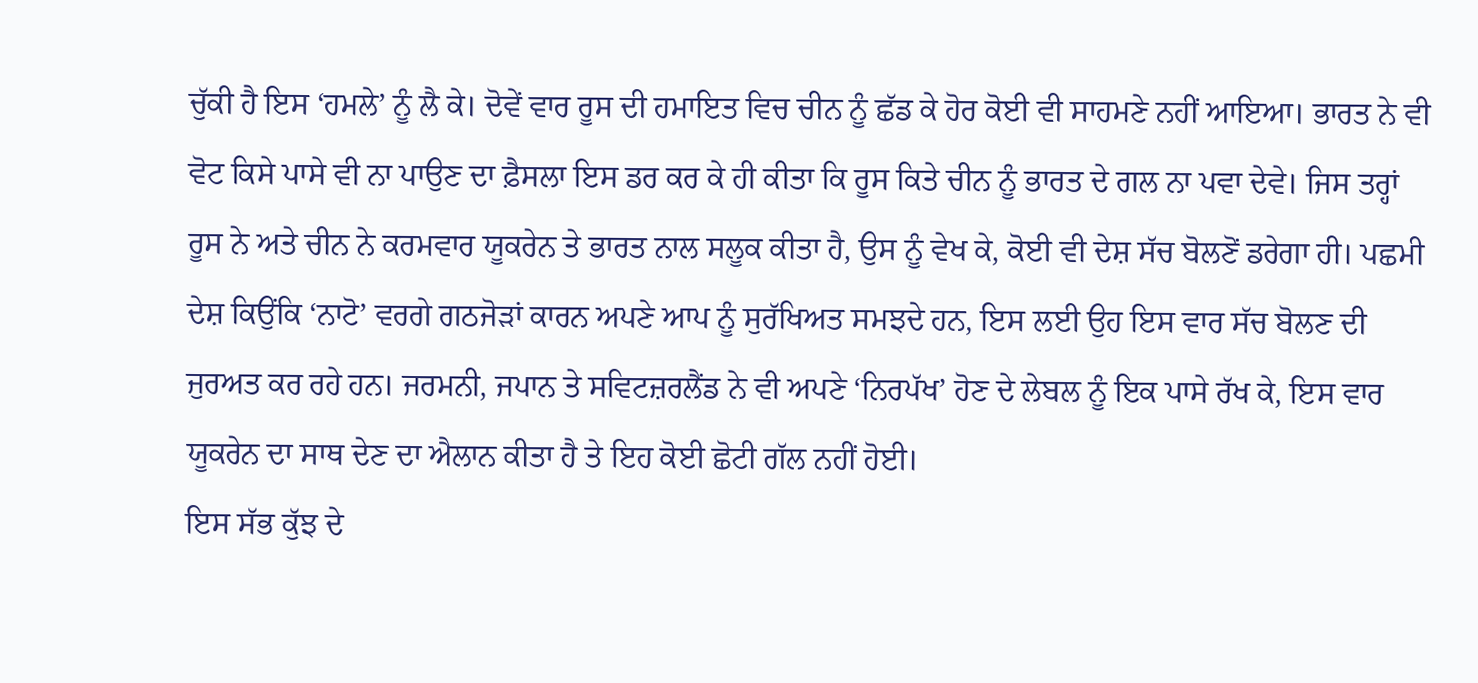ਚੁੱਕੀ ਹੈ ਇਸ ‘ਹਮਲੇ’ ਨੂੰ ਲੈ ਕੇ। ਦੋਵੇਂ ਵਾਰ ਰੂਸ ਦੀ ਹਮਾਇਤ ਵਿਚ ਚੀਨ ਨੂੰ ਛੱਡ ਕੇ ਹੋਰ ਕੋਈ ਵੀ ਸਾਹਮਣੇ ਨਹੀਂ ਆਇਆ। ਭਾਰਤ ਨੇ ਵੀ ਵੋਟ ਕਿਸੇ ਪਾਸੇ ਵੀ ਨਾ ਪਾਉਣ ਦਾ ਫ਼ੈਸਲਾ ਇਸ ਡਰ ਕਰ ਕੇ ਹੀ ਕੀਤਾ ਕਿ ਰੂਸ ਕਿਤੇ ਚੀਨ ਨੂੰ ਭਾਰਤ ਦੇ ਗਲ ਨਾ ਪਵਾ ਦੇਵੇ। ਜਿਸ ਤਰ੍ਹਾਂ ਰੂਸ ਨੇ ਅਤੇ ਚੀਨ ਨੇ ਕਰਮਵਾਰ ਯੂਕਰੇਨ ਤੇ ਭਾਰਤ ਨਾਲ ਸਲੂਕ ਕੀਤਾ ਹੈ, ਉਸ ਨੂੰ ਵੇਖ ਕੇ, ਕੋਈ ਵੀ ਦੇਸ਼ ਸੱਚ ਬੋਲਣੋਂ ਡਰੇਗਾ ਹੀ। ਪਛਮੀ ਦੇਸ਼ ਕਿਉਂਕਿ ‘ਨਾਟੋ’ ਵਰਗੇ ਗਠਜੋੜਾਂ ਕਾਰਨ ਅਪਣੇ ਆਪ ਨੂੰ ਸੁਰੱਖਿਅਤ ਸਮਝਦੇ ਹਨ, ਇਸ ਲਈ ਉਹ ਇਸ ਵਾਰ ਸੱਚ ਬੋਲਣ ਦੀ ਜੁਰਅਤ ਕਰ ਰਹੇ ਹਨ। ਜਰਮਨੀ, ਜਪਾਨ ਤੇ ਸਵਿਟਜ਼ਰਲੈਂਡ ਨੇ ਵੀ ਅਪਣੇ ‘ਨਿਰਪੱਖ’ ਹੋਣ ਦੇ ਲੇਬਲ ਨੂੰ ਇਕ ਪਾਸੇ ਰੱਖ ਕੇ, ਇਸ ਵਾਰ ਯੂਕਰੇਨ ਦਾ ਸਾਥ ਦੇਣ ਦਾ ਐਲਾਨ ਕੀਤਾ ਹੈ ਤੇ ਇਹ ਕੋਈ ਛੋਟੀ ਗੱਲ ਨਹੀਂ ਹੋਈ।
ਇਸ ਸੱਭ ਕੁੱਝ ਦੇ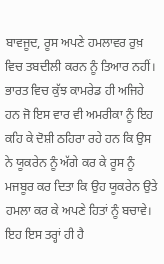ਬਾਵਜੂਦ, ਰੂਸ ਅਪਣੇ ਹਮਲਾਵਰ ਰੁਖ਼ ਵਿਚ ਤਬਦੀਲੀ ਕਰਨ ਨੂੰ ਤਿਆਰ ਨਹੀਂ। ਭਾਰਤ ਵਿਚ ਕੁੱਝ ਕਾਮਰੇਡ ਹੀ ਅਜਿਹੇ ਹਨ ਜੋ ਇਸ ਵਾਰ ਵੀ ਅਮਰੀਕਾ ਨੂੰ ਇਹ ਕਹਿ ਕੇ ਦੋਸ਼ੀ ਠਹਿਰਾ ਰਹੇ ਹਨ ਕਿ ਉਸ ਨੇ ਯੂਕਰੇਨ ਨੂੰ ਅੱਗੇ ਕਰ ਕੇ ਰੂਸ ਨੂੰ ਮਜਬੂਰ ਕਰ ਦਿਤਾ ਕਿ ਉਹ ਯੂਕਰੇਨ ਉਤੇ ਹਮਲਾ ਕਰ ਕੇ ਅਪਣੇ ਹਿਤਾਂ ਨੂੰ ਬਚਾਵੇ। ਇਹ ਇਸ ਤਰ੍ਹਾਂ ਹੀ ਹੈ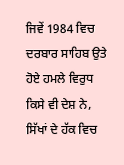ਜਿਵੇਂ 1984 ਵਿਚ ਦਰਬਾਰ ਸਾਹਿਬ ਉਤੇ ਹੋਏ ਹਮਲੇ ਵਿਰੁਧ ਕਿਸੇ ਵੀ ਦੇਸ਼ ਨੇ, ਸਿੱਖਾਂ ਦੇ ਹੱਕ ਵਿਚ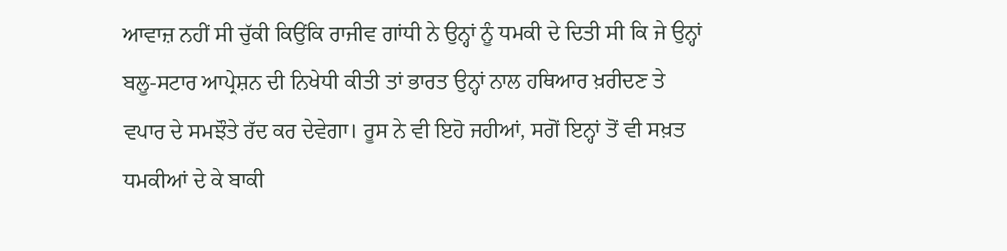ਆਵਾਜ਼ ਨਹੀਂ ਸੀ ਚੁੱਕੀ ਕਿਉਂਕਿ ਰਾਜੀਵ ਗਾਂਧੀ ਨੇ ਉਨ੍ਹਾਂ ਨੂੰ ਧਮਕੀ ਦੇ ਦਿਤੀ ਸੀ ਕਿ ਜੇ ਉਨ੍ਹਾਂ ਬਲੂ-ਸਟਾਰ ਆਪ੍ਰੇਸ਼ਨ ਦੀ ਨਿਖੇਧੀ ਕੀਤੀ ਤਾਂ ਭਾਰਤ ਉਨ੍ਹਾਂ ਨਾਲ ਹਥਿਆਰ ਖ਼ਰੀਦਣ ਤੇ ਵਪਾਰ ਦੇ ਸਮਝੌਤੇ ਰੱਦ ਕਰ ਦੇਵੇਗਾ। ਰੂਸ ਨੇ ਵੀ ਇਹੋ ਜਹੀਆਂ, ਸਗੋਂ ਇਨ੍ਹਾਂ ਤੋਂ ਵੀ ਸਖ਼ਤ ਧਮਕੀਆਂ ਦੇ ਕੇ ਬਾਕੀ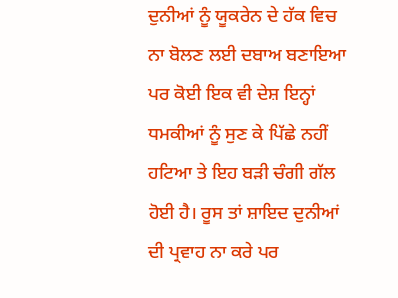ਦੁਨੀਆਂ ਨੂੰ ਯੂਕਰੇਨ ਦੇ ਹੱਕ ਵਿਚ ਨਾ ਬੋਲਣ ਲਈ ਦਬਾਅ ਬਣਾਇਆ ਪਰ ਕੋਈ ਇਕ ਵੀ ਦੇਸ਼ ਇਨ੍ਹਾਂ ਧਮਕੀਆਂ ਨੂੰ ਸੁਣ ਕੇ ਪਿੱਛੇ ਨਹੀਂ ਹਟਿਆ ਤੇ ਇਹ ਬੜੀ ਚੰਗੀ ਗੱਲ ਹੋਈ ਹੈ। ਰੂਸ ਤਾਂ ਸ਼ਾਇਦ ਦੁਨੀਆਂ ਦੀ ਪ੍ਰਵਾਹ ਨਾ ਕਰੇ ਪਰ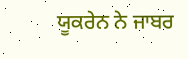ਯੂਕਰੇਨ ਨੇ ਜਾਬਰ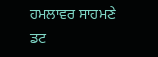ਹਮਲਾਵਰ ਸਾਹਮਣੇ ਡਟ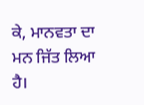ਕੇ, ਮਾਨਵਤਾ ਦਾ ਮਨ ਜਿੱਤ ਲਿਆ ਹੈ।